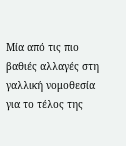Μία από τις πιο βαθιές αλλαγές στη γαλλική νομοθεσία για το τέλος της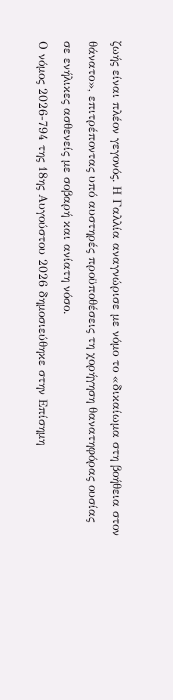ζωής είναι πλέον γεγονός. Η Γαλλία αναγνώρισε με νόμο το «δικαίωμα στη βοήθεια στον θάνατο», επιτρέποντας υπό αυστηρές προϋποθέσεις τη χορήγηση θανατηφόρας ουσίας σε ενήλικες ασθενείς με σοβαρή και ανίατη νόσο.
Ο νόμος 2026-794 της 18ης Αυγούστου 2026 δημοσιεύθηκε στην Επίσημη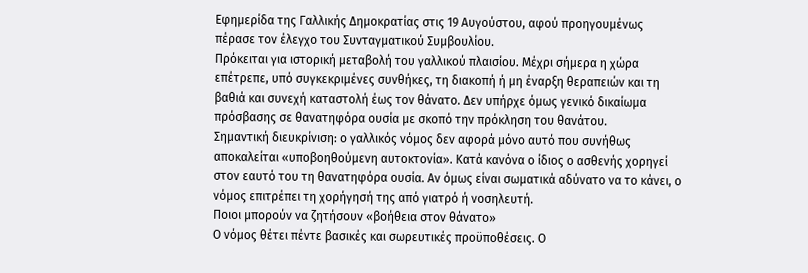Εφημερίδα της Γαλλικής Δημοκρατίας στις 19 Αυγούστου, αφού προηγουμένως πέρασε τον έλεγχο του Συνταγματικού Συμβουλίου.
Πρόκειται για ιστορική μεταβολή του γαλλικού πλαισίου. Μέχρι σήμερα η χώρα επέτρεπε, υπό συγκεκριμένες συνθήκες, τη διακοπή ή μη έναρξη θεραπειών και τη βαθιά και συνεχή καταστολή έως τον θάνατο. Δεν υπήρχε όμως γενικό δικαίωμα πρόσβασης σε θανατηφόρα ουσία με σκοπό την πρόκληση του θανάτου.
Σημαντική διευκρίνιση: ο γαλλικός νόμος δεν αφορά μόνο αυτό που συνήθως αποκαλείται «υποβοηθούμενη αυτοκτονία». Κατά κανόνα ο ίδιος ο ασθενής χορηγεί στον εαυτό του τη θανατηφόρα ουσία. Αν όμως είναι σωματικά αδύνατο να το κάνει, ο νόμος επιτρέπει τη χορήγησή της από γιατρό ή νοσηλευτή.
Ποιοι μπορούν να ζητήσουν «βοήθεια στον θάνατο»
Ο νόμος θέτει πέντε βασικές και σωρευτικές προϋποθέσεις. Ο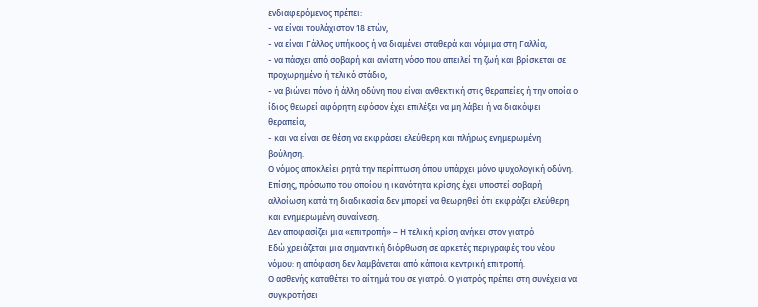ενδιαφερόμενος πρέπει:
- να είναι τουλάχιστον 18 ετών,
- να είναι Γάλλος υπήκοος ή να διαμένει σταθερά και νόμιμα στη Γαλλία,
- να πάσχει από σοβαρή και ανίατη νόσο που απειλεί τη ζωή και βρίσκεται σε προχωρημένο ή τελικό στάδιο,
- να βιώνει πόνο ή άλλη οδύνη που είναι ανθεκτική στις θεραπείες ή την οποία ο ίδιος θεωρεί αφόρητη εφόσον έχει επιλέξει να μη λάβει ή να διακόψει θεραπεία,
- και να είναι σε θέση να εκφράσει ελεύθερη και πλήρως ενημερωμένη βούληση.
Ο νόμος αποκλείει ρητά την περίπτωση όπου υπάρχει μόνο ψυχολογική οδύνη. Επίσης, πρόσωπο του οποίου η ικανότητα κρίσης έχει υποστεί σοβαρή αλλοίωση κατά τη διαδικασία δεν μπορεί να θεωρηθεί ότι εκφράζει ελεύθερη και ενημερωμένη συναίνεση.
Δεν αποφασίζει μια «επιτροπή» – Η τελική κρίση ανήκει στον γιατρό
Εδώ χρειάζεται μια σημαντική διόρθωση σε αρκετές περιγραφές του νέου νόμου: η απόφαση δεν λαμβάνεται από κάποια κεντρική επιτροπή.
Ο ασθενής καταθέτει το αίτημά του σε γιατρό. Ο γιατρός πρέπει στη συνέχεια να συγκροτήσει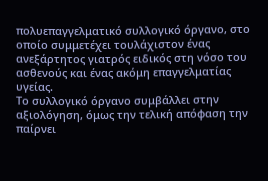πολυεπαγγελματικό συλλογικό όργανο, στο οποίο συμμετέχει τουλάχιστον ένας ανεξάρτητος γιατρός ειδικός στη νόσο του ασθενούς και ένας ακόμη επαγγελματίας υγείας.
Το συλλογικό όργανο συμβάλλει στην αξιολόγηση, όμως την τελική απόφαση την παίρνει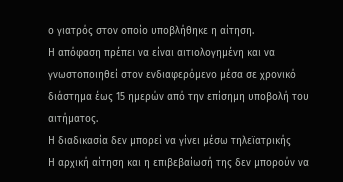ο γιατρός στον οποίο υποβλήθηκε η αίτηση.
Η απόφαση πρέπει να είναι αιτιολογημένη και να γνωστοποιηθεί στον ενδιαφερόμενο μέσα σε χρονικό διάστημα έως 15 ημερών από την επίσημη υποβολή του αιτήματος.
Η διαδικασία δεν μπορεί να γίνει μέσω τηλεϊατρικής
Η αρχική αίτηση και η επιβεβαίωσή της δεν μπορούν να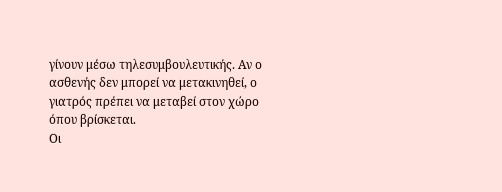γίνουν μέσω τηλεσυμβουλευτικής. Αν ο ασθενής δεν μπορεί να μετακινηθεί, ο γιατρός πρέπει να μεταβεί στον χώρο όπου βρίσκεται.
Οι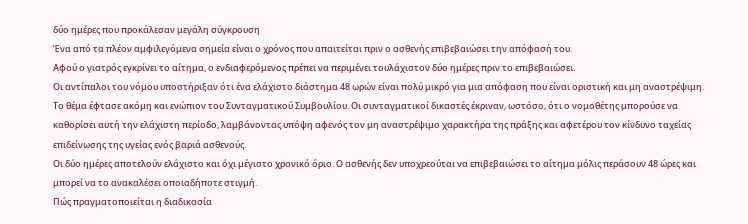δύο ημέρες που προκάλεσαν μεγάλη σύγκρουση
Ένα από τα πλέον αμφιλεγόμενα σημεία είναι ο χρόνος που απαιτείται πριν ο ασθενής επιβεβαιώσει την απόφασή του.
Αφού ο γιατρός εγκρίνει το αίτημα, ο ενδιαφερόμενος πρέπει να περιμένει τουλάχιστον δύο ημέρες πριν το επιβεβαιώσει.
Οι αντίπαλοι του νόμου υποστήριξαν ότι ένα ελάχιστο διάστημα 48 ωρών είναι πολύ μικρό για μια απόφαση που είναι οριστική και μη αναστρέψιμη.
Το θέμα έφτασε ακόμη και ενώπιον του Συνταγματικού Συμβουλίου. Οι συνταγματικοί δικαστές έκριναν, ωστόσο, ότι ο νομοθέτης μπορούσε να καθορίσει αυτή την ελάχιστη περίοδο, λαμβάνοντας υπόψη αφενός τον μη αναστρέψιμο χαρακτήρα της πράξης και αφετέρου τον κίνδυνο ταχείας επιδείνωσης της υγείας ενός βαριά ασθενούς.
Οι δύο ημέρες αποτελούν ελάχιστο και όχι μέγιστο χρονικό όριο. Ο ασθενής δεν υποχρεούται να επιβεβαιώσει το αίτημα μόλις περάσουν 48 ώρες και μπορεί να το ανακαλέσει οποιαδήποτε στιγμή.
Πώς πραγματοποιείται η διαδικασία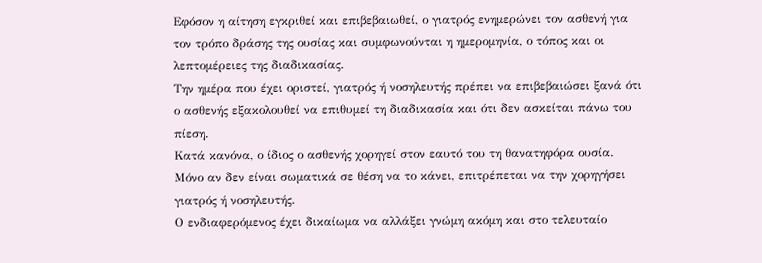Εφόσον η αίτηση εγκριθεί και επιβεβαιωθεί, ο γιατρός ενημερώνει τον ασθενή για τον τρόπο δράσης της ουσίας και συμφωνούνται η ημερομηνία, ο τόπος και οι λεπτομέρειες της διαδικασίας.
Την ημέρα που έχει οριστεί, γιατρός ή νοσηλευτής πρέπει να επιβεβαιώσει ξανά ότι ο ασθενής εξακολουθεί να επιθυμεί τη διαδικασία και ότι δεν ασκείται πάνω του πίεση.
Κατά κανόνα, ο ίδιος ο ασθενής χορηγεί στον εαυτό του τη θανατηφόρα ουσία.
Μόνο αν δεν είναι σωματικά σε θέση να το κάνει, επιτρέπεται να την χορηγήσει γιατρός ή νοσηλευτής.
Ο ενδιαφερόμενος έχει δικαίωμα να αλλάξει γνώμη ακόμη και στο τελευταίο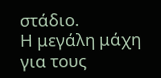στάδιο.
Η μεγάλη μάχη για τους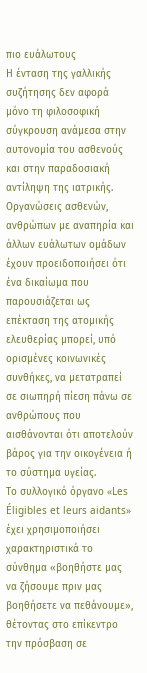πιο ευάλωτους
Η ένταση της γαλλικής συζήτησης δεν αφορά μόνο τη φιλοσοφική σύγκρουση ανάμεσα στην αυτονομία του ασθενούς και στην παραδοσιακή αντίληψη της ιατρικής.
Οργανώσεις ασθενών, ανθρώπων με αναπηρία και άλλων ευάλωτων ομάδων έχουν προειδοποιήσει ότι ένα δικαίωμα που παρουσιάζεται ως επέκταση της ατομικής ελευθερίας μπορεί, υπό ορισμένες κοινωνικές συνθήκες, να μετατραπεί σε σιωπηρή πίεση πάνω σε ανθρώπους που αισθάνονται ότι αποτελούν βάρος για την οικογένεια ή το σύστημα υγείας.
Το συλλογικό όργανο «Les Éligibles et leurs aidants» έχει χρησιμοποιήσει χαρακτηριστικά το σύνθημα «βοηθήστε μας να ζήσουμε πριν μας βοηθήσετε να πεθάνουμε», θέτοντας στο επίκεντρο την πρόσβαση σε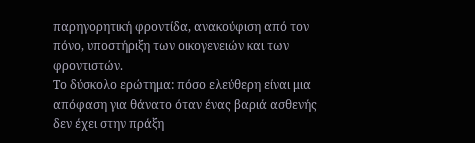παρηγορητική φροντίδα, ανακούφιση από τον πόνο, υποστήριξη των οικογενειών και των φροντιστών.
Το δύσκολο ερώτημα: πόσο ελεύθερη είναι μια απόφαση για θάνατο όταν ένας βαριά ασθενής δεν έχει στην πράξη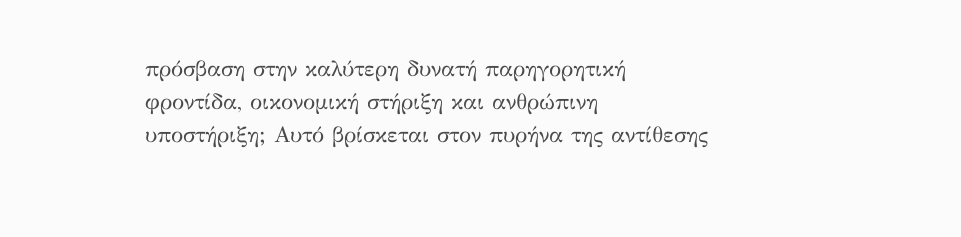πρόσβαση στην καλύτερη δυνατή παρηγορητική φροντίδα, οικονομική στήριξη και ανθρώπινη υποστήριξη; Αυτό βρίσκεται στον πυρήνα της αντίθεσης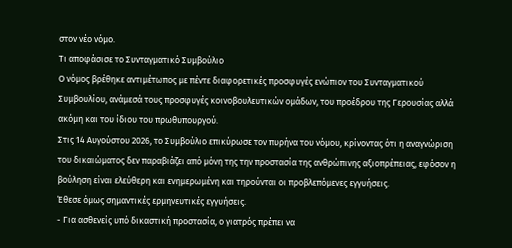στον νέο νόμο.
Τι αποφάσισε το Συνταγματικό Συμβούλιο
Ο νόμος βρέθηκε αντιμέτωπος με πέντε διαφορετικές προσφυγές ενώπιον του Συνταγματικού Συμβουλίου, ανάμεσά τους προσφυγές κοινοβουλευτικών ομάδων, του προέδρου της Γερουσίας αλλά ακόμη και του ίδιου του πρωθυπουργού.
Στις 14 Αυγούστου 2026, το Συμβούλιο επικύρωσε τον πυρήνα του νόμου, κρίνοντας ότι η αναγνώριση του δικαιώματος δεν παραβιάζει από μόνη της την προστασία της ανθρώπινης αξιοπρέπειας, εφόσον η βούληση είναι ελεύθερη και ενημερωμένη και τηρούνται οι προβλεπόμενες εγγυήσεις.
Έθεσε όμως σημαντικές ερμηνευτικές εγγυήσεις.
- Για ασθενείς υπό δικαστική προστασία, ο γιατρός πρέπει να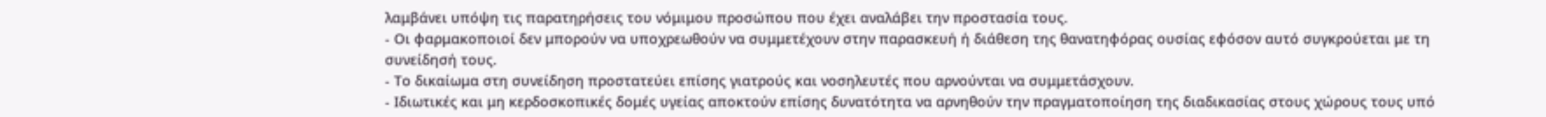λαμβάνει υπόψη τις παρατηρήσεις του νόμιμου προσώπου που έχει αναλάβει την προστασία τους.
- Οι φαρμακοποιοί δεν μπορούν να υποχρεωθούν να συμμετέχουν στην παρασκευή ή διάθεση της θανατηφόρας ουσίας εφόσον αυτό συγκρούεται με τη συνείδησή τους.
- Το δικαίωμα στη συνείδηση προστατεύει επίσης γιατρούς και νοσηλευτές που αρνούνται να συμμετάσχουν.
- Ιδιωτικές και μη κερδοσκοπικές δομές υγείας αποκτούν επίσης δυνατότητα να αρνηθούν την πραγματοποίηση της διαδικασίας στους χώρους τους υπό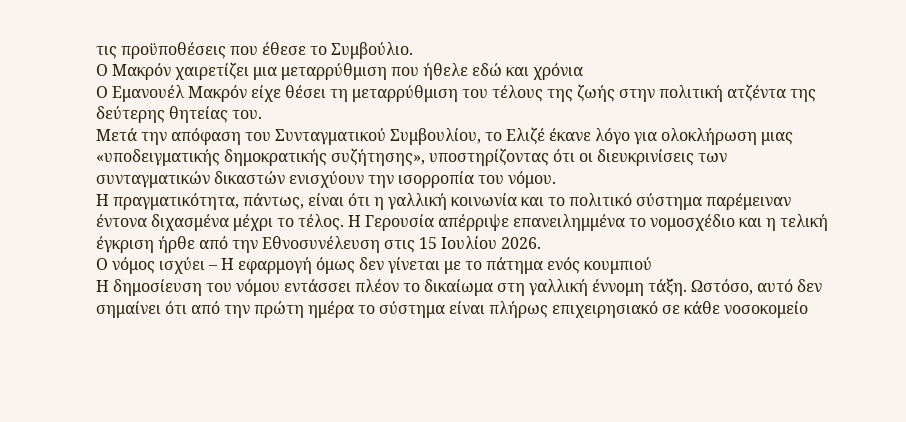τις προϋποθέσεις που έθεσε το Συμβούλιο.
Ο Μακρόν χαιρετίζει μια μεταρρύθμιση που ήθελε εδώ και χρόνια
Ο Εμανουέλ Μακρόν είχε θέσει τη μεταρρύθμιση του τέλους της ζωής στην πολιτική ατζέντα της δεύτερης θητείας του.
Μετά την απόφαση του Συνταγματικού Συμβουλίου, το Ελιζέ έκανε λόγο για ολοκλήρωση μιας «υποδειγματικής δημοκρατικής συζήτησης», υποστηρίζοντας ότι οι διευκρινίσεις των συνταγματικών δικαστών ενισχύουν την ισορροπία του νόμου.
Η πραγματικότητα, πάντως, είναι ότι η γαλλική κοινωνία και το πολιτικό σύστημα παρέμειναν έντονα διχασμένα μέχρι το τέλος. Η Γερουσία απέρριψε επανειλημμένα το νομοσχέδιο και η τελική έγκριση ήρθε από την Εθνοσυνέλευση στις 15 Ιουλίου 2026.
Ο νόμος ισχύει – Η εφαρμογή όμως δεν γίνεται με το πάτημα ενός κουμπιού
Η δημοσίευση του νόμου εντάσσει πλέον το δικαίωμα στη γαλλική έννομη τάξη. Ωστόσο, αυτό δεν σημαίνει ότι από την πρώτη ημέρα το σύστημα είναι πλήρως επιχειρησιακό σε κάθε νοσοκομείο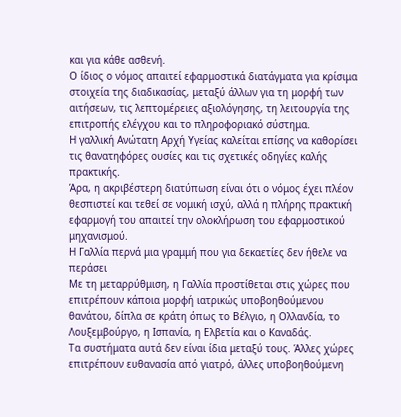και για κάθε ασθενή.
Ο ίδιος ο νόμος απαιτεί εφαρμοστικά διατάγματα για κρίσιμα στοιχεία της διαδικασίας, μεταξύ άλλων για τη μορφή των αιτήσεων, τις λεπτομέρειες αξιολόγησης, τη λειτουργία της επιτροπής ελέγχου και το πληροφοριακό σύστημα.
Η γαλλική Ανώτατη Αρχή Υγείας καλείται επίσης να καθορίσει τις θανατηφόρες ουσίες και τις σχετικές οδηγίες καλής πρακτικής.
Άρα, η ακριβέστερη διατύπωση είναι ότι ο νόμος έχει πλέον θεσπιστεί και τεθεί σε νομική ισχύ, αλλά η πλήρης πρακτική εφαρμογή του απαιτεί την ολοκλήρωση του εφαρμοστικού μηχανισμού.
Η Γαλλία περνά μια γραμμή που για δεκαετίες δεν ήθελε να περάσει
Με τη μεταρρύθμιση, η Γαλλία προστίθεται στις χώρες που επιτρέπουν κάποια μορφή ιατρικώς υποβοηθούμενου θανάτου, δίπλα σε κράτη όπως το Βέλγιο, η Ολλανδία, το Λουξεμβούργο, η Ισπανία, η Ελβετία και ο Καναδάς.
Τα συστήματα αυτά δεν είναι ίδια μεταξύ τους. Άλλες χώρες επιτρέπουν ευθανασία από γιατρό, άλλες υποβοηθούμενη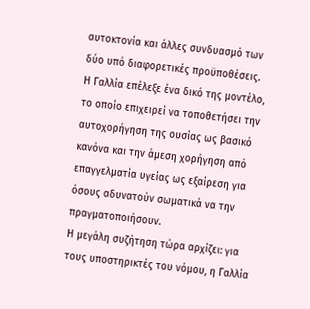αυτοκτονία και άλλες συνδυασμό των δύο υπό διαφορετικές προϋποθέσεις.
Η Γαλλία επέλεξε ένα δικό της μοντέλο, το οποίο επιχειρεί να τοποθετήσει την αυτοχορήγηση της ουσίας ως βασικό κανόνα και την άμεση χορήγηση από επαγγελματία υγείας ως εξαίρεση για όσους αδυνατούν σωματικά να την πραγματοποιήσουν.
Η μεγάλη συζήτηση τώρα αρχίζει: για τους υποστηρικτές του νόμου, η Γαλλία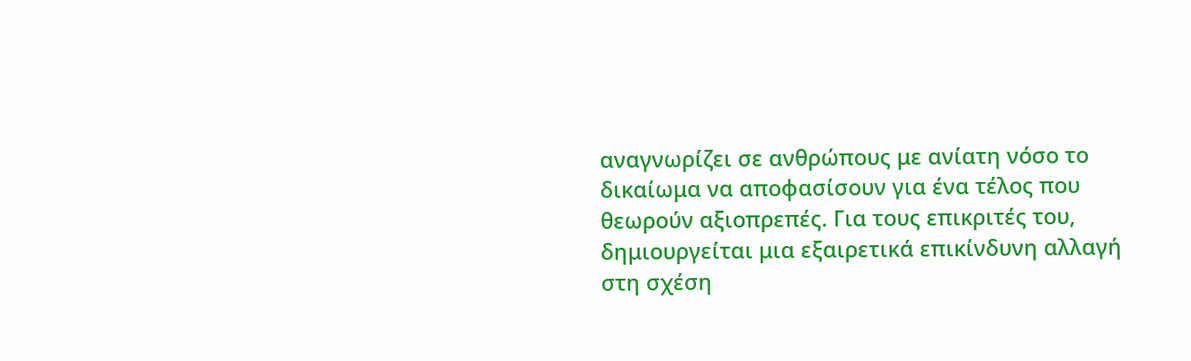αναγνωρίζει σε ανθρώπους με ανίατη νόσο το δικαίωμα να αποφασίσουν για ένα τέλος που θεωρούν αξιοπρεπές. Για τους επικριτές του, δημιουργείται μια εξαιρετικά επικίνδυνη αλλαγή στη σχέση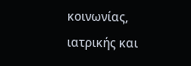κοινωνίας, ιατρικής και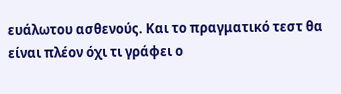ευάλωτου ασθενούς. Και το πραγματικό τεστ θα είναι πλέον όχι τι γράφει ο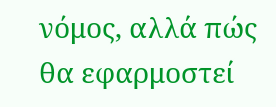νόμος, αλλά πώς θα εφαρμοστεί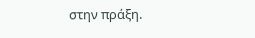στην πράξη.